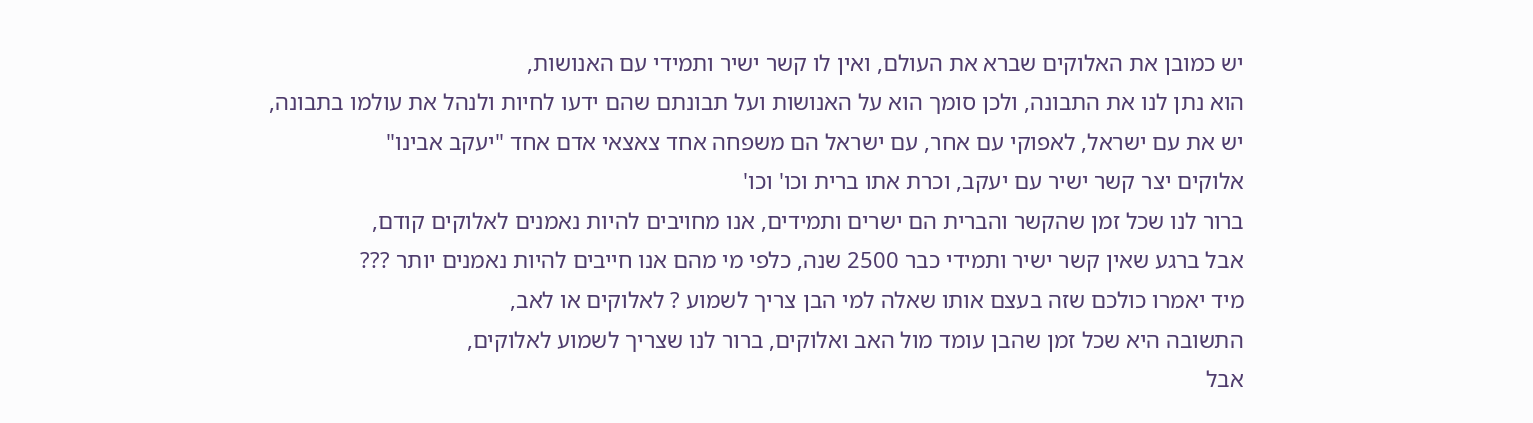יש כמובן את האלוקים שברא את העולם, ואין לו קשר ישיר ותמידי עם האנושות,
הוא נתן לנו את התבונה, ולכן סומך הוא על האנושות ועל תבונתם שהם ידעו לחיות ולנהל את עולמו בתבונה,
יש את עם ישראל, לאפוקי עם אחר, עם ישראל הם משפחה אחד צאצאי אדם אחד "יעקב אבינו"
אלוקים יצר קשר ישיר עם יעקב, וכרת אתו ברית וכו' וכו'
ברור לנו שכל זמן שהקשר והברית הם ישרים ותמידים, אנו מחויבים להיות נאמנים לאלוקים קודם,
אבל ברגע שאין קשר ישיר ותמידי כבר 2500 שנה, כלפי מי מהם אנו חייבים להיות נאמנים יותר ???
מיד יאמרו כולכם שזה בעצם אותו שאלה למי הבן צריך לשמוע ? לאלוקים או לאב,
התשובה היא שכל זמן שהבן עומד מול האב ואלוקים, ברור לנו שצריך לשמוע לאלוקים,
אבל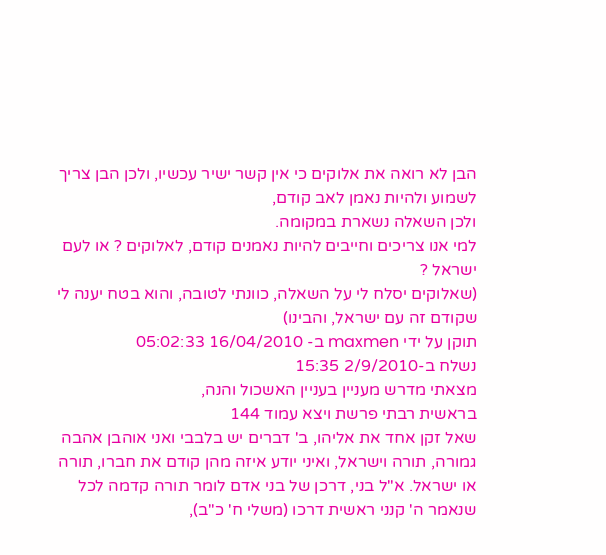הבן לא רואה את אלוקים כי אין קשר ישיר עכשיו, ולכן הבן צריך לשמוע ולהיות נאמן לאב קודם,
ולכן השאלה נשארת במקומה.
למי אנו צריכים וחייבים להיות נאמנים קודם, לאלוקים ? או לעם ישראל ?
(שאלוקים יסלח לי על השאלה, כוונתי לטובה, והוא בטח יענה לי שקודם זה עם ישראל, והבינו)
תוקן על ידי maxmen ב- 16/04/2010 05:02:33
נשלח ב-2/9/2010 15:35
מצאתי מדרש מעניין בעניין האשכול והנה,
בראשית רבתי פרשת ויצא עמוד 144
שאל זקן אחד את אליהו, ב' דברים יש בלבבי ואני אוהבן אהבה גמורה, תורה וישראל, ואיני יודע איזה מהן קודם את חברו, תורה או ישראל. א"ל בני, דרכן של בני אדם לומר תורה קדמה לכל שנאמר ה' קנני ראשית דרכו (משלי ח' כ"ב),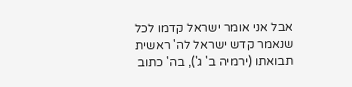אבל אני אומר ישראל קדמו לכל שנאמר קדש ישראל לה' ראשית תבואתו (ירמיה ב' ג'), בה' כתוב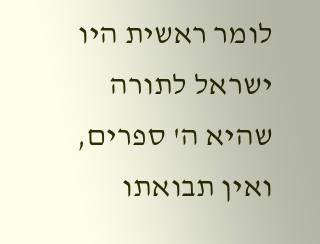לומר ראשית היו ישראל לתורה שהיא ה' ספרים, ואין תבואתו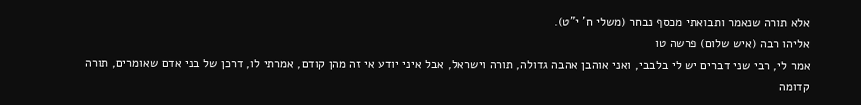אלא תורה שנאמר ותבואתי מכסף נבחר (משלי ח' י"ט).
אליהו רבה (איש שלום) פרשה טו
אמר לי, רבי שני דברים יש לי בלבבי, ואני אוהבן אהבה גדולה, תורה וישראל, אבל איני יודע אי זה מהן קודם, אמרתי לו, דרכן של בני אדם שאומרים, תורה קדומה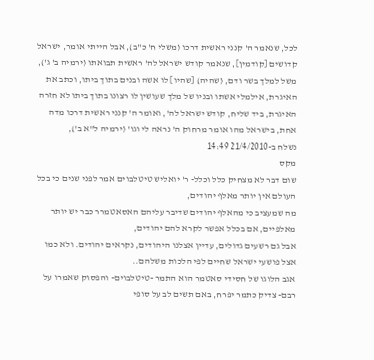לכל, שנאמר ה' קנני ראשית דרכו (משלי ח' כ"ב), אבל הייתי אומר, ישראל קדושים [קודמין], שנאמר קודש ישראל לה' ראשית תבואתו (ירמיה ב' ג'), משל למלך בשר ודם, (שהיה) [שהיו] לו אשה ובנים בתוך ביתו, וכתב את האיגרת, אילמלי אשתו ובניו של מלך שעושין לו רצונו בתוך ביתו לא חזרה האיגרת, ביד שליח, קודש ישראל לה', ואומר ה' קנני ראשית דרכו מדה אחת, בישראל מהו אומר מרחוק ה' נראה לי וגו' (ירמיה ל"א ב'),
נשלח ב-21/4/2010 14:49
מקס
שום דבר לא מצחיק כלל וכלל- ר' יואליש טיטלבוים אמר לפני שנים כי בכל העולם אין יותר מאלף יהודים,
מה שמעציב כי מהאלף יהודים שדיבר עליהם האסאטמרר כבר יש יותר מאלפיים, אם בכלל אפשר לקרא להם יהודים,
אבל גם רשעים גדולים, עדיין אצלנו היהודים, נקראים יהודים. ולא כמו אצל פושעי ישראל שחיים לפי הלכות משלהם..
אגב הלוגו של חסידי סאטמר הוא התמר -טיטלבוים- והפסוק שאמרו על רבם- צדיק כתמר יפרח, באם תשים לב על סופי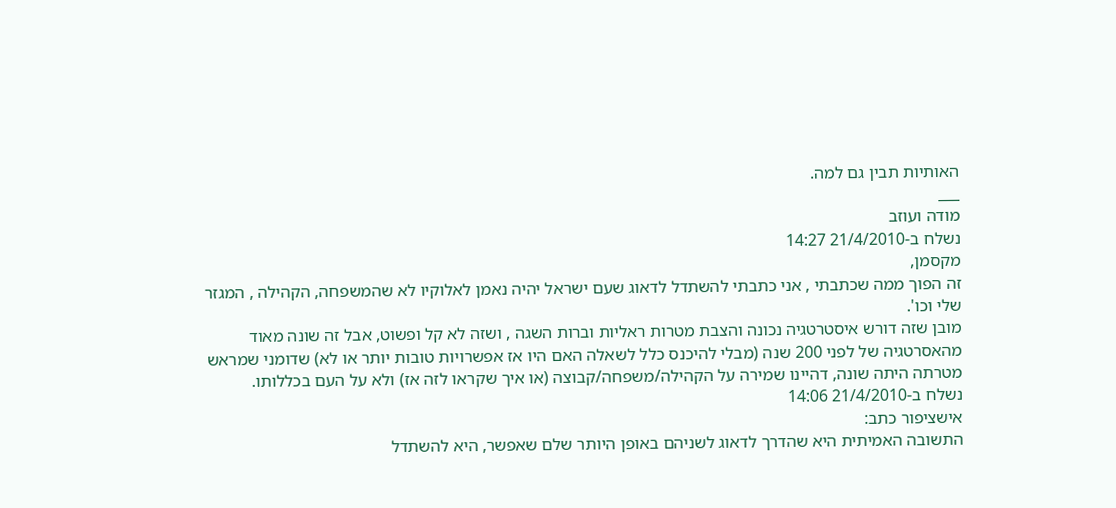האותיות תבין גם למה.
___
מודה ועוזב
נשלח ב-21/4/2010 14:27
מקסמן,
זה הפוך ממה שכתבתי , אני כתבתי להשתדל לדאוג שעם ישראל יהיה נאמן לאלוקיו לא שהמשפחה, הקהילה , המגזר שלי וכו'.
מובן שזה דורש איסטרטגיה נכונה והצבת מטרות ראליות וברות השגה , ושזה לא קל ופשוט, אבל זה שונה מאוד מהאסרטגיה של לפני 200 שנה (מבלי להיכנס כלל לשאלה האם היו אז אפשרויות טובות יותר או לא) שדומני שמראש מטרתה היתה שונה, דהיינו שמירה על הקהילה/משפחה/קבוצה (או איך שקראו לזה אז) ולא על העם בכללותו.
נשלח ב-21/4/2010 14:06
אישציפור כתב:
התשובה האמיתית היא שהדרך לדאוג לשניהם באופן היותר שלם שאפשר, היא להשתדל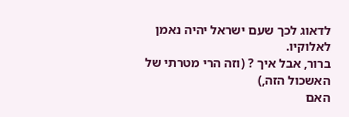לדאוג לכך שעם ישראל יהיה נאמן לאלוקיו.
ברור, אבל איך ? (וזה הרי מטרתי של האשכול הזה,)
האם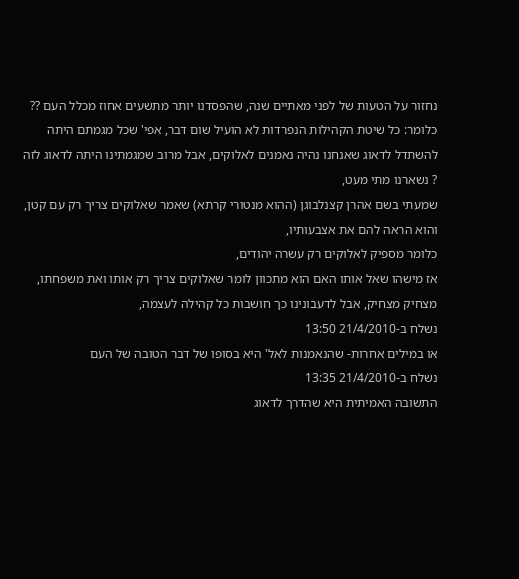נחזור על הטעות של לפני מאתיים שנה, שהפסדנו יותר מתשעים אחוז מכלל העם ??
כלומר: כל שיטת הקהילות הנפרדות לא הועיל שום דבר, אפי' שכל מגמתם היתה להשתדל לדאוג שאנחנו נהיה נאמנים לאלוקים, אבל מרוב שמגמתינו היתה לדאוג לזה ? נשארנו מתי מעט,
שמעתי בשם אהרן קצנלבוגן (ההוא מנטורי קרתא) שאמר שאלוקים צריך רק עם קטן, והוא הראה להם את אצבעותיו,
כלומר מספיק לאלוקים רק עשרה יהודים,
אז מישהו שאל אותו האם הוא מתכוון לומר שאלוקים צריך רק אותו ואת משפחתו,
מצחיק מצחיק, אבל לדעבונינו כך חושבות כל קהילה לעצמה,
נשלח ב-21/4/2010 13:50
או במילים אחרות- שהנאמנות לאל' היא בסופו של דבר הטובה של העם
נשלח ב-21/4/2010 13:35
התשובה האמיתית היא שהדרך לדאוג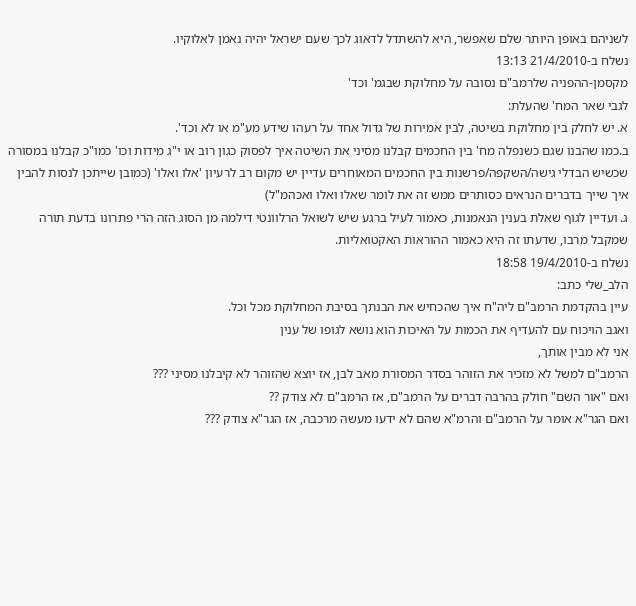לשניהם באופן היותר שלם שאפשר, היא להשתדל לדאוג לכך שעם ישראל יהיה נאמן לאלוקיו.
נשלח ב-21/4/2010 13:13
מקסמן-ההפניה שלרמב"ם נסובה על מחלוקת שבגמ' וכד'
לגבי שאר המח' שהעלת:
א. יש לחלק בין מחלוקת בשיטה, לבין אמירות של גדול אחד על רעהו שידע מע"מ או לא וכד'.
ב.כמו שהבנו שגם כשנפלה מח' בין החכמים קבלנו מסיני את השיטה איך לפסוק כגון רוב או י"ג מידות וכו' כמו"כ קבלנו במסורה שכשיש הבדלי גישה/השקפה/פרשנות בין החכמים המאוחרים עדיין יש מקום רב לרעיון 'אלו ואלו' (כמובן שייתכן לנסות להבין איך שייך בדברים הנראים כסותרים ממש זה את לומר שאלו ואלו ואכהמ"ל)
ג. ועדיין לגוף שאלת בענין הנאמנות, כאמור לעיל ברגע שיש לשואל הרלוונטי דילמה מן הסוג הזה הרי פתרונו בדעת תורה שמקבל מרבו, שדעתו זה היא כאמור ההוראות האקטואליות.
נשלח ב-19/4/2010 18:58
הלב_שלי כתב:
עיין בהקדמת הרמב"ם ליה"ח איך שהכחיש את הבנתך בסיבת המחלוקת מכל וכל.
ואגב הויכוח עם להעדיף את הכמות על האיכות הוא נושא לגופו של ענין
אני לא מבין אותך,
הרמב"ם למשל לא מזכיר את הזוהר בסדר המסורת מאב לבן, אז יוצא שהזוהר לא קיבלנו מסיני ???
ואם "אור השם" חולק בהרבה דברים על הרמב"ם, אז הרמב"ם לא צודק ??
ואם הגר"א אומר על הרמב"ם והרמ"א שהם לא ידעו מעשה מרכבה, אז הגר"א צודק ???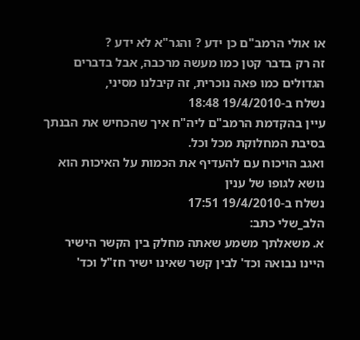או אולי הרמב"ם כן ידע ? והגר"א לא ידע ?
זה רק בדבר קטן כמו מעשה מרכבה, אבל בדברים הגדולים כמו פאה נוכרית, זה קיבלנו מסיני,
נשלח ב-19/4/2010 18:48
עיין בהקדמת הרמב"ם ליה"ח איך שהכחיש את הבנתך בסיבת המחלוקת מכל וכל.
ואגב הויכוח עם להעדיף את הכמות על האיכות הוא נושא לגופו של ענין
נשלח ב-19/4/2010 17:51
הלב_שלי כתב:
א. משאלתך משמע שאתה מחלק בין הקשר הישיר היינו נבואה וכד' לבין קשר שאינו ישיר חז"ל וכד'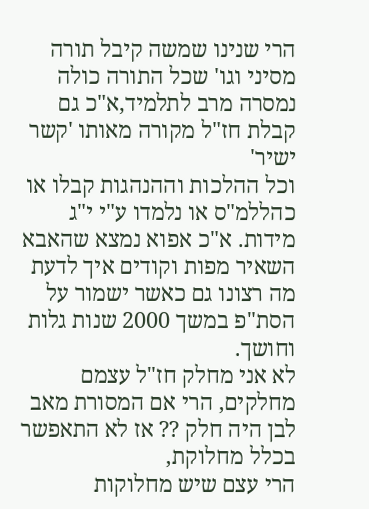הרי שנינו שמשה קיבל תורה מסיני וגו' שכל התורה כולה נמסרה מרב לתלמיד,א"כ גם קבלת חז"ל מקורה מאותו 'קשר ישיר'
וכל ההלכות וההנהגות קבלו או כהללמ"ס או נלמדו ע"י י"ג מידות. א"כ אפוא נמצא שהאבא השאיר מפות וקודים איך לדעת מה רצונו גם כאשר ישמור על הסת"פ במשך 2000 שנות גלות וחושך.
לא אני מחלק חז"ל עצמם מחלקים, הרי אם המסורת מאב לבן היה חלק ?? אז לא התאפשר בכלל מחלוקת,
הרי עצם שיש מחלוקות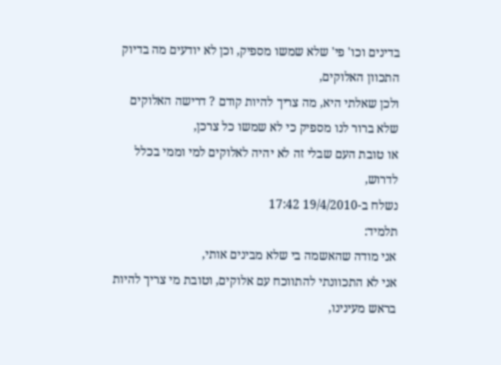בדינים וכו' פי' שלא שמשו מספיק, וכן לא יודעים מה בדיוק התכוון האלוקים,
ולכן שאלתי היא, מה צריך להיות קודם ? דרישה האלוקים שלא ברור לנו מספיק כי לא שמשו כל צרכן,
או טובת העם שבלי זה לא יהיה לאלוקים למי וממי בכלל לדרוש,
נשלח ב-19/4/2010 17:42
תלמיד:
אני מודה שהאשמה בי שלא מבינים אותי,
אני לא התכוונתי להתווכח עם אלוקים, וטובת מי צריך להיות בראש מעינינו,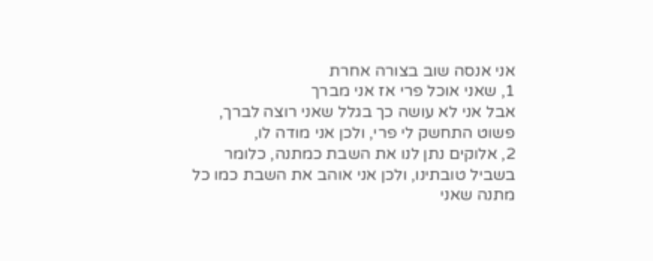אני אנסה שוב בצורה אחרת
1, שאני אוכל פרי אז אני מברך
אבל אני לא עושה כך בגלל שאני רוצה לברך, פשוט התחשק לי פרי, ולכן אני מודה לו,
2, אלוקים נתן לנו את השבת כמתנה, כלומר בשביל טובתינו, ולכן אני אוהב את השבת כמו כל מתנה שאני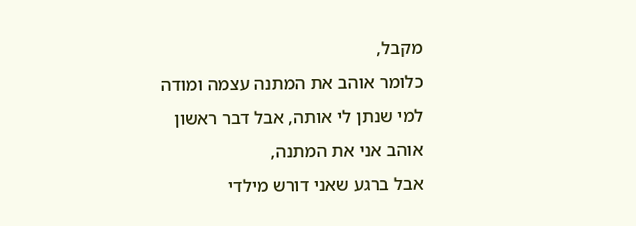מקבל,
כלומר אוהב את המתנה עצמה ומודה למי שנתן לי אותה, אבל דבר ראשון אוהב אני את המתנה,
אבל ברגע שאני דורש מילדי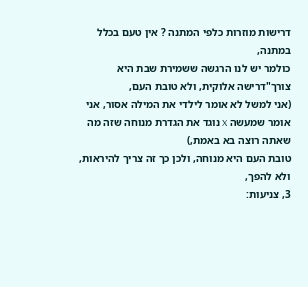דרישות מוזרות כלפי המתנה ? אין טעם בכלל במתנה,
כולמר יש לנו הרגשה ששמירת שבת היא צורך"דרישה אלוקית, ולא טובת העם,
(אני למשל לא אומר לילדי את המילה אסור, אני אומר שמעשה X נוגד את הגדרת מנוחה שזה מה שאתה רוצה בא באמת,)
טובת העם היא מנוחה, ולכן כך זה צריך להיראות, ולא להפך,
3, צניעות: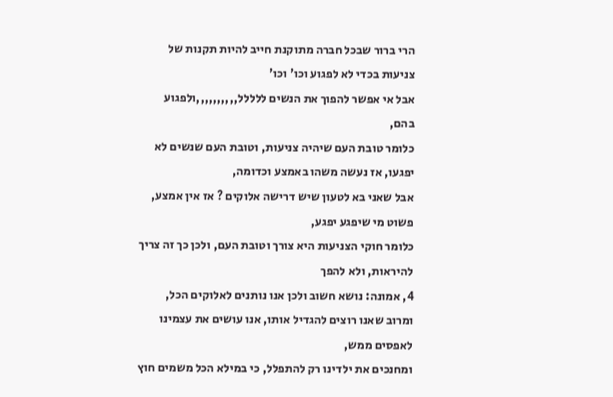הרי ברור שבכל חברה מתוקנת חייב להיות תקנות של צניעות בכדי לא לפגוע וכו' וכו'
אבל אי אפשר להפוך את הנשים ללללל,,,,,,,,,,ולפגוע בהם,
כלומר טובת העם שיהיה צניעות, וטובת העם שנשים לא יפגעו, אז נעשה משהו באמצע וכדומה,
אבל שאני בא לטעון שיש דרישה אלוקים ? אז אין אמצע, פשוט מי שיפגע יפגע,
כלומר חוקי הצניעות היא צורך וטובת העם, ולכן כך זה צריך להיראות, ולא להפך
4, אמונה: נושא חשוב ולכן אנו נותנים לאלוקים הכל, ומרוב שאנו רוצים להגדיל אותו, אנו עושים את עצמינו לאפסים ממש,
ומחנכים את ילדינו רק להתפלל, כי במילא הכל משמים חוץ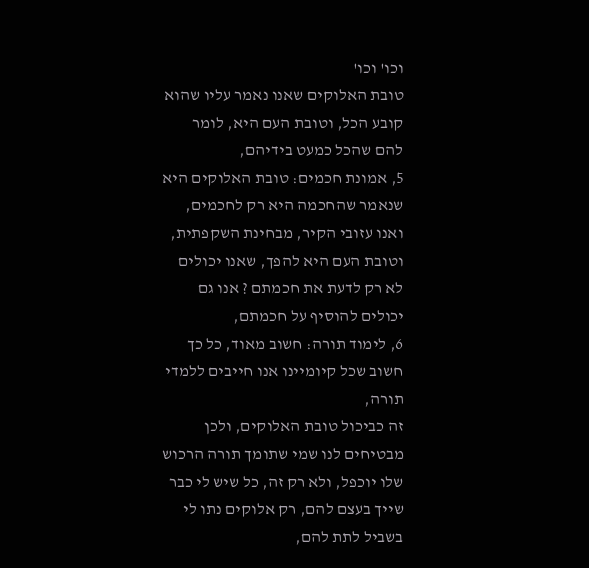וכו' וכו'
טובת האלוקים שאנו נאמר עליו שהוא קובע הכל, וטובת העם היא, לומר להם שהכל כמעט בידיהם,
5, אמונת חכמים: טובת האלוקים היא שנאמר שהחכמה היא רק לחכמים, ואנו עזובי הקיר, מבחינת השקפתית,
וטובת העם היא להפך, שאנו יכולים לא רק לדעת את חכמתם ? אנו גם יכולים להוסיף על חכמתם,
6, לימוד תורה: חשוב מאוד, כל כך חשוב שכל קיומיינו אנו חייבים ללמדי תורה,
זה כביכול טובת האלוקים, ולכן מבטיחים לנו שמי שתומך תורה הרכוש שלו יוכפל, ולא רק זה, כל שיש לי כבר שייך בעצם להם, רק אלוקים נתו לי בשביל לתת להם,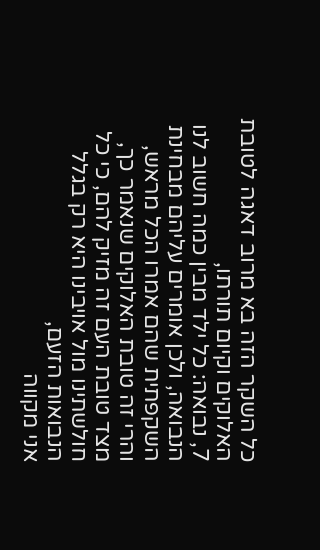כל השקר הזה בא מרוב דאגה לטובת האלוקים וקיום תורתו,
7, נבואה: כל ילד מבין כמה חשוב לנו הנבואה, ולכן אומרים עליהם מבחינת השקפתית שהם אמרו הכל מראש,
והרי זה טובת האלוקים שנאמר כך,
מצד טובת העם זה מזיק להם, כי כל חולשתינו מול אויבינו היא רק בגלל הנבואות הזעם,
אני מקווה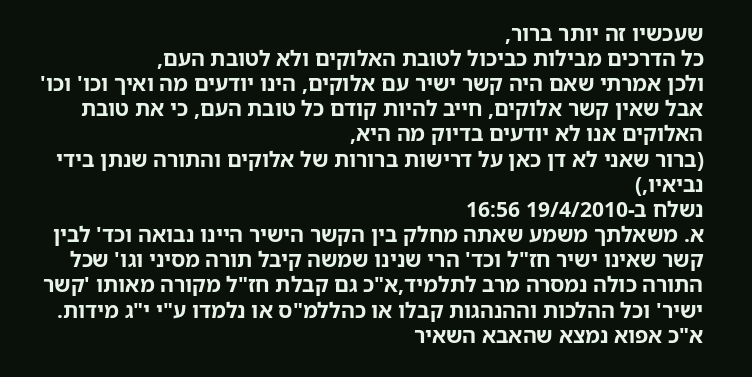שעכשיו זה יותר ברור,
כל הדרכים מבילות כביכול לטובת האלוקים ולא לטובת העם,
ולכן אמרתי שאם היה קשר ישיר עם אלוקים, הינו יודעים מה ואיך וכו' וכו'
אבל שאין קשר אלוקים, חייב להיות קודם כל טובת העם, כי את טובת האלוקים אנו לא יודעים בדיוק מה היא,
(ברור שאני לא דן כאן על דרישות ברורות של אלוקים והתורה שנתן בידי נביאיו,)
נשלח ב-19/4/2010 16:56
א. משאלתך משמע שאתה מחלק בין הקשר הישיר היינו נבואה וכד' לבין קשר שאינו ישיר חז"ל וכד' הרי שנינו שמשה קיבל תורה מסיני וגו' שכל התורה כולה נמסרה מרב לתלמיד,א"כ גם קבלת חז"ל מקורה מאותו 'קשר ישיר' וכל ההלכות וההנהגות קבלו או כהללמ"ס או נלמדו ע"י י"ג מידות. א"כ אפוא נמצא שהאבא השאיר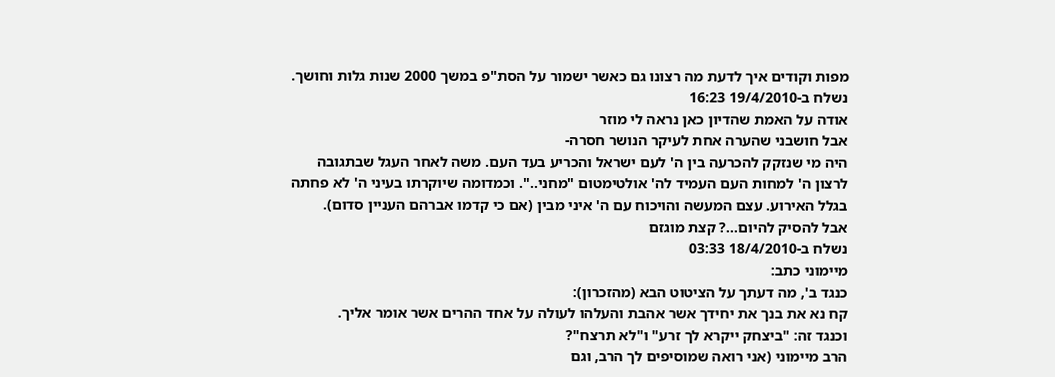מפות וקודים איך לדעת מה רצונו גם כאשר ישמור על הסת"פ במשך 2000 שנות גלות וחושך.
נשלח ב-19/4/2010 16:23
אודה על האמת שהדיון כאן נראה לי מוזר
אבל חושבני שהערה אחת לעיקר הנושר חסרה-
היה מי שנזקק להכרעה בין ה' לעם ישראל והכריע בעד העם. משה לאחר העגל שבתגובה לרצון ה' למחות העם העמיד לה' אולטימטום "מחני..". וכמדומה שיוקרתו בעיני ה' לא פחתה בגלל האירוע. עצם המעשה והויכוח עם ה' איני מבין (אם כי קדמו אברהם העניין סדום).
אבל להסיק להיום...? קצת מוגזם
נשלח ב-18/4/2010 03:33
מיימוני כתב:
כנגד ב', מה דעתך על הציטוט הבא (מהזכרון):
קח נא את בנך את יחידך אשר אהבת והעלהו לעולה על אחד ההרים אשר אומר אליך.
וכנגד זה: "ביצחק ייקרא לך זרע" ו"לא תרצח"?
הרב מיימוני (אני רואה שמוסיפים לך הרב, וגם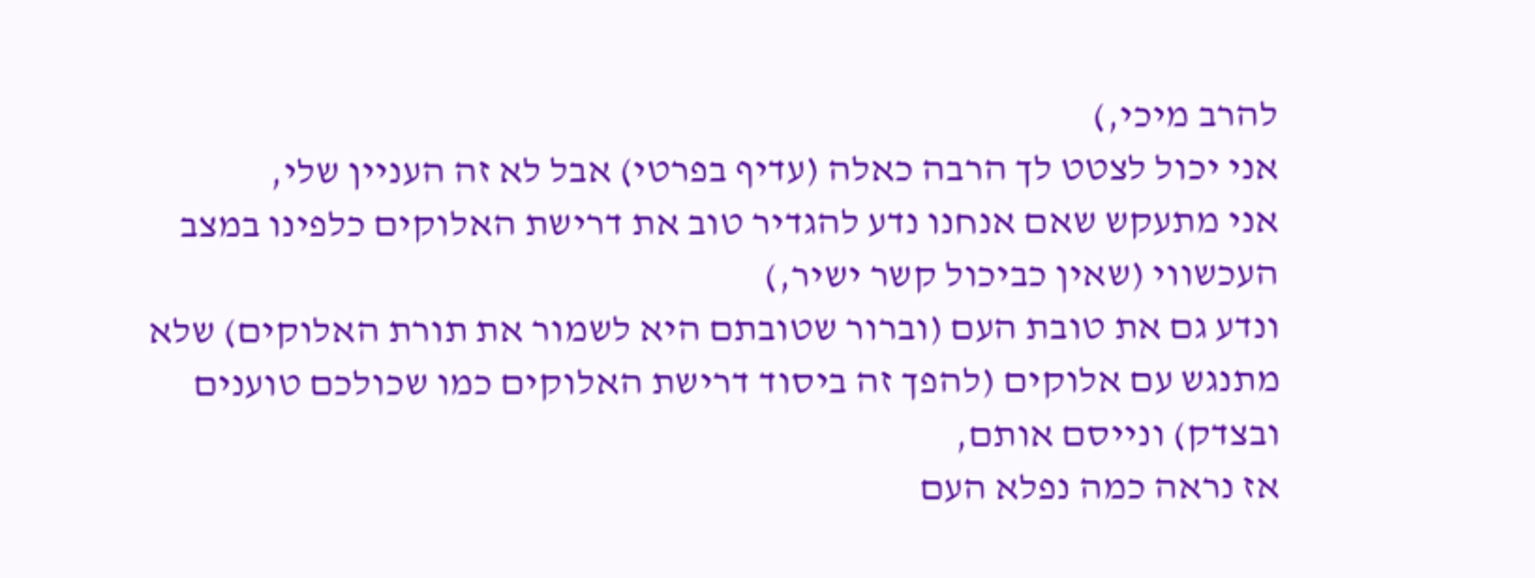להרב מיכי,)
אני יכול לצטט לך הרבה כאלה (עדיף בפרטי) אבל לא זה העניין שלי,
אני מתעקש שאם אנחנו נדע להגדיר טוב את דרישת האלוקים כלפינו במצב העכשווי (שאין כביכול קשר ישיר,)
ונדע גם את טובת העם (וברור שטובתם היא לשמור את תורת האלוקים) שלא מתנגש עם אלוקים (להפך זה ביסוד דרישת האלוקים כמו שכולכם טוענים ובצדק) ונייסם אותם,
אז נראה כמה נפלא העם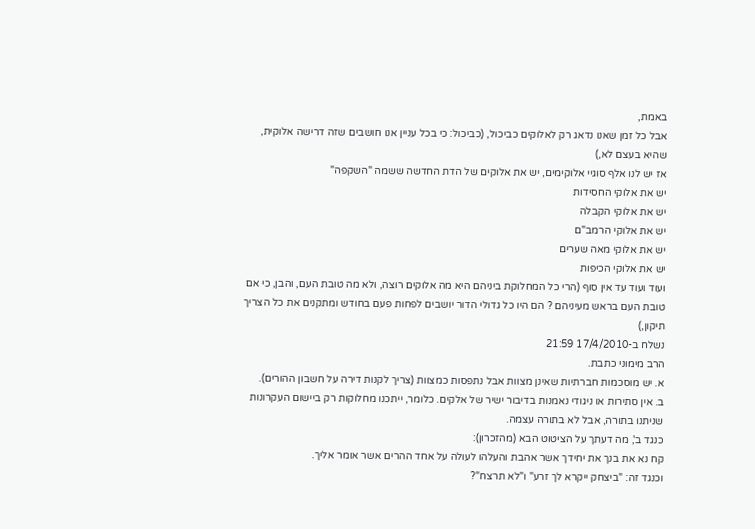באמת,
אבל כל זמן שאנו נדאג רק לאלוקים כביכול, (כביכול: כי בכל עניין אנו חושבים שזה דרישה אלוקית, שהיא בעצם לא,)
אז יש לנו אלף סוגיי אלוקימים, יש את אלוקים של הדת החדשה ששמה "השקפה"
יש את אלוקי החסידות
יש את אלוקי הקבלה
יש את אלוקי הרמב"ם
יש את אלוקי מאה שערים
יש את אלוקי הכיפות
ועוד ועוד עד אין סוף (הרי כל המחלוקת ביניהם היא מה אלוקים רוצה, ולא מה טובת העם, והבן, כי אם טובת העם בראש מעיניהם ? הם היו כל גדולי הדור יושבים לפחות פעם בחודש ומתקנים את כל הצריך תיקון,)
נשלח ב-17/4/2010 21:59
הרב מימוני כתבת.
א. יש מוסכמות חברתיות שאינן מצוות אבל נתפסות כמצוות (צריך לקנות דירה על חשבון ההורים).
ב. אין סתירות או ניגודי נאמנות בדיבור ישיר של אלקים. כלומר, ייתכנו מחלוקות רק ביישום העקרונות שניתנו בתורה, אבל לא בתורה עצמה.
כנגד ב', מה דעתך על הציטוט הבא (מהזכרון):
קח נא את בנך את יחידך אשר אהבת והעלהו לעולה על אחד ההרים אשר אומר אליך.
וכנגד זה: "ביצחק ייקרא לך זרע" ו"לא תרצח"?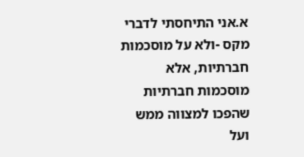א.אני התיחסתי לדברי מקס -ולא על מוסכמות חברתיות, אלא מוסכמות חברתיות שהפכו למצווה ממש ועל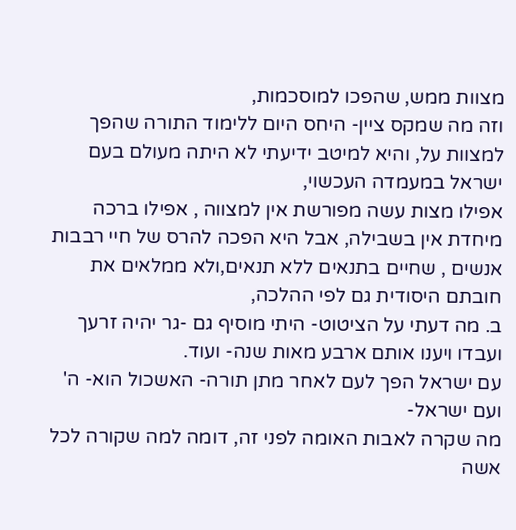מצוות ממש, שהפכו למוסכמות,
וזה מה שמקס ציין- היחס היום ללימוד התורה שהפך למצוות על, והיא למיטב ידיעתי לא היתה מעולם בעם ישראל במעמדה העכשוי,
אפילו מצות עשה מפורשת אין למצווה , אפילו ברכה מיחדת אין בשבילה, אבל היא הפכה להרס של חיי רבבות אנשים , שחיים בתנאים ללא תנאים,ולא ממלאים את חובתם היסודית גם לפי ההלכה,
ב. מה דעתי על הציטוט- היתי מוסיף גם -גר יהיה זרעך ועבדו ויענו אותם ארבע מאות שנה- ועוד.
עם ישראל הפך לעם לאחר מתן תורה- האשכול הוא- ה' ועם ישראל-
מה שקרה לאבות האומה לפני זה, דומה למה שקורה לכל אשה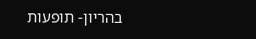בהריון- תופעות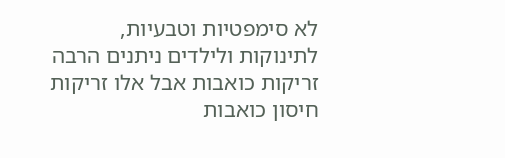לא סימפטיות וטבעיות, לתינוקות ולילדים ניתנים הרבה זריקות כואבות אבל אלו זריקות חיסון כואבות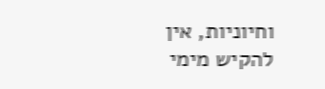וחיוניות, אין להקיש מימי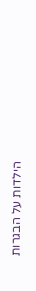הילדות על הבגרות